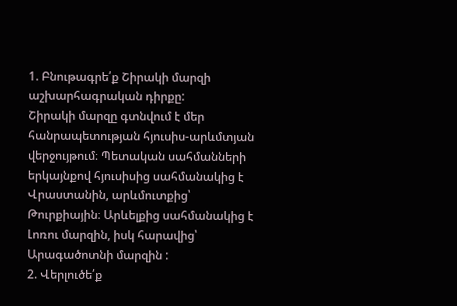1. Բնութագրե՛ք Շիրակի մարզի աշխարհագրական դիրքը:
Շիրակի մարզը գտնվում է մեր հանրապետության հյուսիս-արևմտյան վերջույթում։ Պետական սահմանների երկայնքով հյուսիսից սահմանակից է Վրաստանին, արևմուտքից՝ Թուրքիային։ Արևելքից սահմանակից է Լոռու մարզին, իսկ հարավից՝ Արագածոտնի մարզին :
2. Վերլուծե՛ք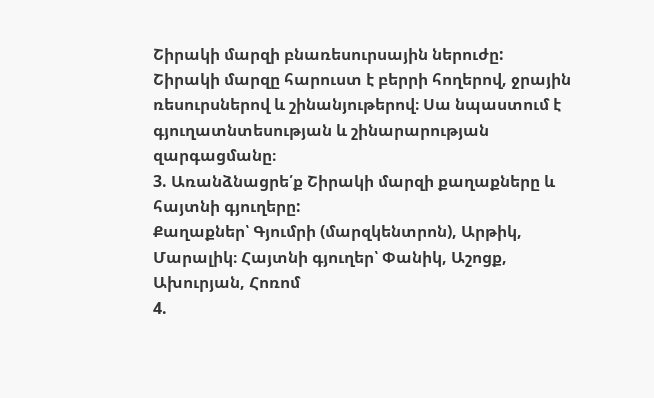Շիրակի մարզի բնառեսուրսային ներուժը:
Շիրակի մարզը հարուստ է բերրի հողերով, ջրային ռեսուրսներով և շինանյութերով։ Սա նպաստում է գյուղատնտեսության և շինարարության զարգացմանը։
3. Առանձնացրե՛ք Շիրակի մարզի քաղաքները և հայտնի գյուղերը:
Քաղաքներ՝ Գյումրի (մարզկենտրոն), Արթիկ, Մարալիկ։ Հայտնի գյուղեր՝ Փանիկ, Աշոցք, Ախուրյան, Հոռոմ
4.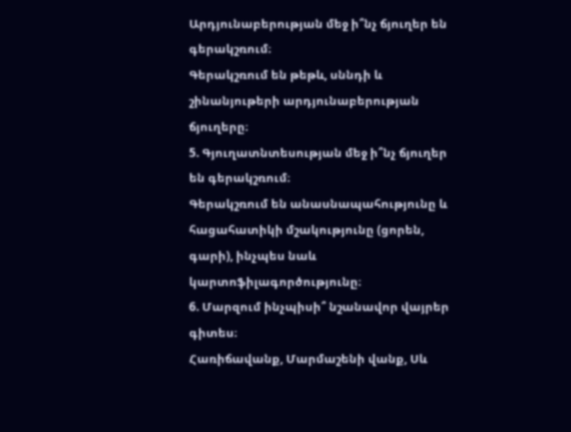Արդյունաբերության մեջ ի՞նչ ճյուղեր են գերակշռում։
Գերակշռում են թեթև, սննդի և շինանյութերի արդյունաբերության ճյուղերը։
5. Գյուղատնտեսության մեջ ի՞նչ ճյուղեր են գերակշռում։
Գերակշռում են անասնապահությունը և հացահատիկի մշակությունը (ցորեն, գարի), ինչպես նաև կարտոֆիլագործությունը։
6. Մարզում ինչպիսի՞ նշանավոր վայրեր գիտես։
Հառիճավանք, Մարմաշենի վանք, Սև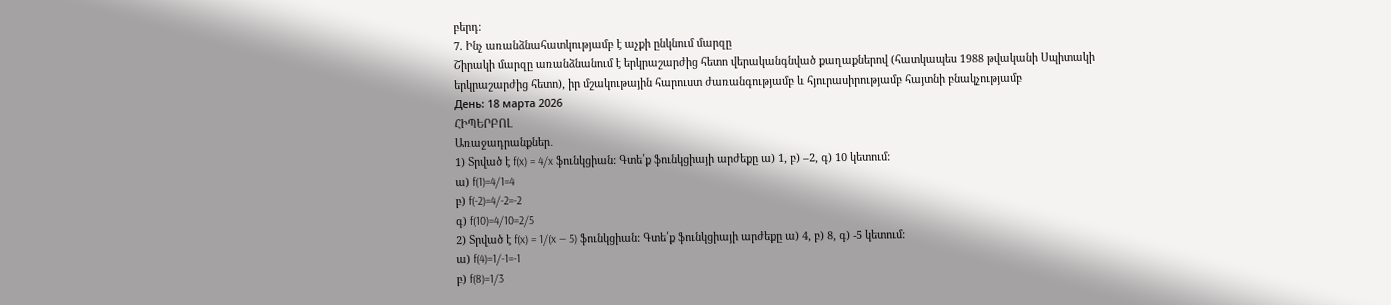բերդ։
7. Ինչ առանձնահատկությամբ է աչքի ընկնում մարզը
Շիրակի մարզը առանձնանում է երկրաշարժից հետո վերականգնված քաղաքներով (հատկապես 1988 թվականի Սպիտակի երկրաշարժից հետո), իր մշակութային հարուստ ժառանգությամբ և հյուրասիրությամբ հայտնի բնակչությամբ
День: 18 марта 2026
ՀԻՊԵՐԲՈԼ
Առաջադրանքներ․
1) Տրված է f(x) = 4/x ֆունկցիան: Գտե՛ք ֆունկցիայի արժեքը ա) 1, բ) –2, գ) 10 կետում:
ա) f(1)=4/1=4
բ) f(-2)=4/-2=-2
գ) f(10)=4/10=2/5
2) Տրված է f(x) = 1/(x — 5) ֆունկցիան: Գտե՛ք ֆունկցիայի արժեքը ա) 4, բ) 8, գ) -5 կետում:
ա) f(4)=1/-1=-1
բ) f(8)=1/3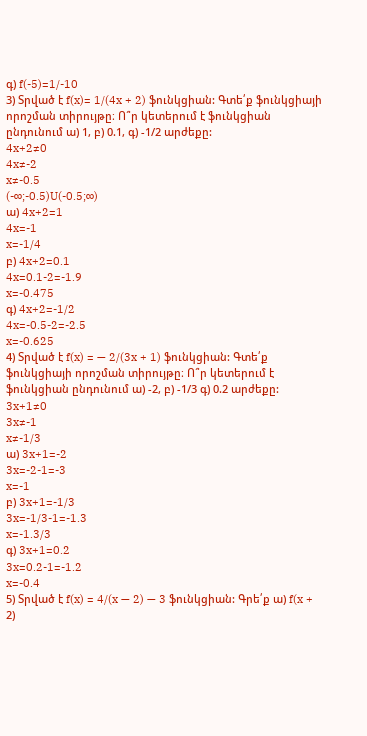գ) f(-5)=1/-10
3) Տրված է f(x)= 1/(4x + 2) ֆունկցիան: Գտե՛ք ֆունկցիայի որոշման տիրույթը։ Ո՞ր կետերում է ֆունկցիան ընդունում ա) 1, բ) 0.1, գ) -1/2 արժեքը:
4x+2≠0
4x≠-2
x≠-0.5
(-∞;-0.5)U(-0.5;∞)
ա) 4x+2=1
4x=-1
x=-1/4
բ) 4x+2=0.1
4x=0.1-2=-1.9
x=-0.475
գ) 4x+2=-1/2
4x=-0.5-2=-2.5
x=-0.625
4) Տրված է f(x) = — 2/(3x + 1) ֆունկցիան: Գտե՛ք ֆունկցիայի որոշման տիրույթը։ Ո՞ր կետերում է ֆունկցիան ընդունում ա) -2, բ) -1/3 գ) 0.2 արժեքը:
3x+1≠0
3x≠-1
x≠-1/3
ա) 3x+1=-2
3x=-2-1=-3
x=-1
բ) 3x+1=-1/3
3x=-1/3-1=-1.3
x=-1.3/3
գ) 3x+1=0.2
3x=0.2-1=-1.2
x=-0.4
5) Տրված է f(x) = 4/(x — 2) — 3 ֆունկցիան: Գրե՛ք ա) f(x + 2)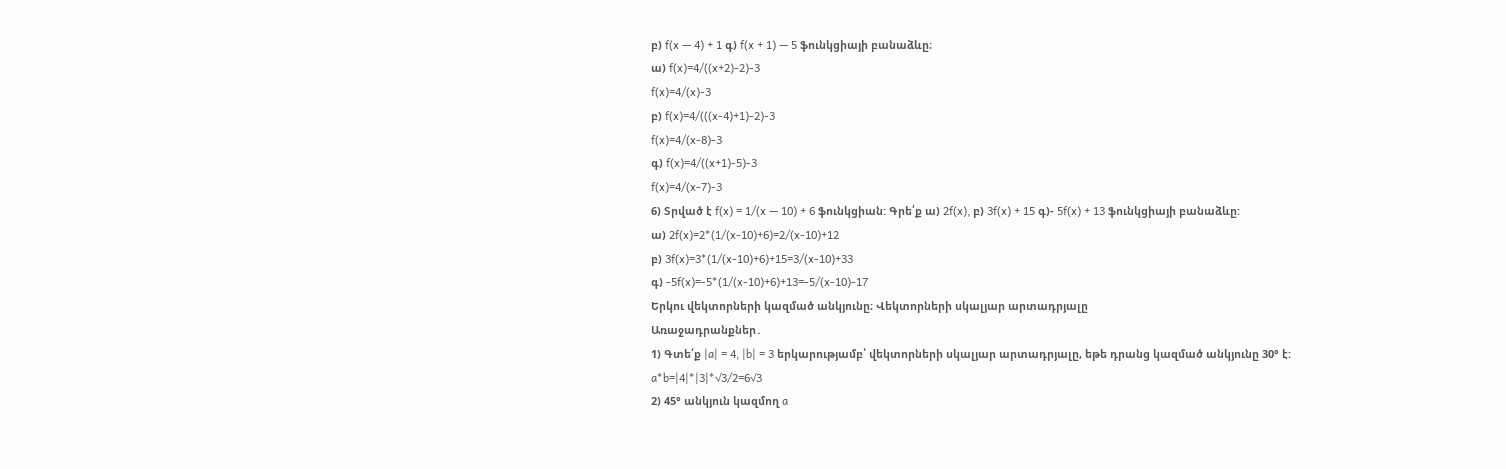բ) f(x — 4) + 1 գ) f(x + 1) — 5 ֆունկցիայի բանաձևը։
ա) f(x)=4/((x+2)-2)-3
f(x)=4/(x)-3
բ) f(x)=4/(((x-4)+1)-2)-3
f(x)=4/(x-8)-3
գ) f(x)=4/((x+1)-5)-3
f(x)=4/(x-7)-3
6) Տրված է f(x) = 1/(x — 10) + 6 ֆունկցիան: Գրե՛ք ա) 2f(x), բ) 3f(x) + 15 գ)- 5f(x) + 13 ֆունկցիայի բանաձևը:
ա) 2f(x)=2*(1/(x-10)+6)=2/(x-10)+12
բ) 3f(x)=3*(1/(x-10)+6)+15=3/(x-10)+33
գ) -5f(x)=-5*(1/(x-10)+6)+13=-5/(x-10)-17
Երկու վեկտորների կազմած անկյունը։ Վեկտորների սկալյար արտադրյալը
Առաջադրանքներ․
1) Գտե՛ք |a| = 4, |b| = 3 երկարությամբ՝ վեկտորների սկալյար արտադրյալը, եթե դրանց կազմած անկյունը 30° է:
a*b=|4|*|3|*√3/2=6√3
2) 45° անկյուն կազմող a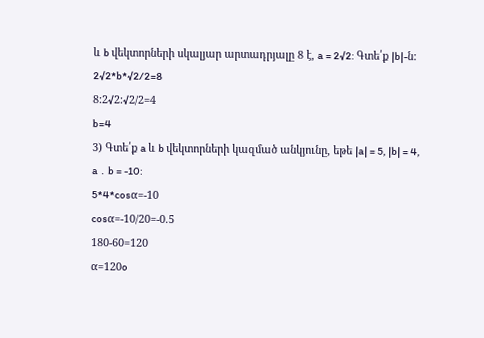և b վեկտորների սկալյար արտադրյալը 8 է, a = 2√2: Գտե՛ք |b|-ն:
2√2*b*√2/2=8
8:2√2:√2/2=4
b=4
3) Գտե՛ք a և b վեկտորների կազմած անկյունը, եթե |a| = 5, |b| = 4, a ․ b = -10:
5*4*cosα=-10
cosα=-10/20=-0.5
180-60=120
α=120o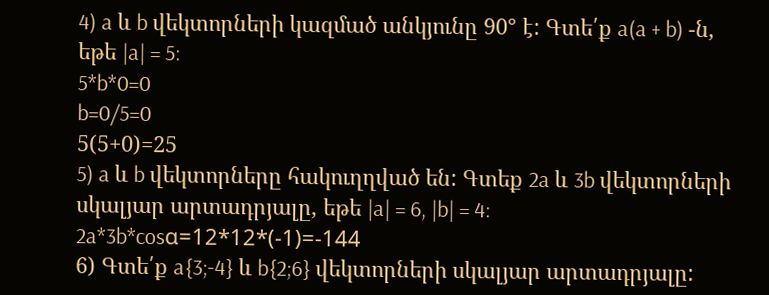4) a և b վեկտորների կազմած անկյունը 90° է: Գտե՛ք a(a + b) -ն, եթե |a| = 5:
5*b*0=0
b=0/5=0
5(5+0)=25
5) a և b վեկտորները հակուղղված են: Գտեք 2a և 3b վեկտորների սկալյար արտադրյալը, եթե |a| = 6, |b| = 4:
2a*3b*cosα=12*12*(-1)=-144
6) Գտե՛ք a{3;-4} և b{2;6} վեկտորների սկալյար արտադրյալը: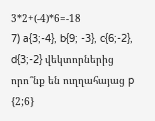3*2+(-4)*6=-18
7) a{3;-4}, b{9; -3}, c{6;-2}, d{3;-2} վեկտորներից որո՞նք են ուղղահայաց p {2;6}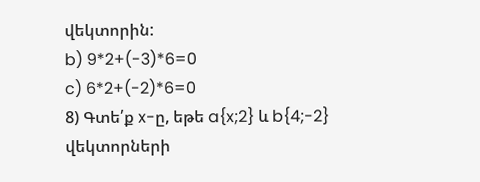վեկտորին:
b) 9*2+(-3)*6=0
c) 6*2+(-2)*6=0
8) Գտե՛ք x-ը, եթե a{x;2} և b{4;-2} վեկտորների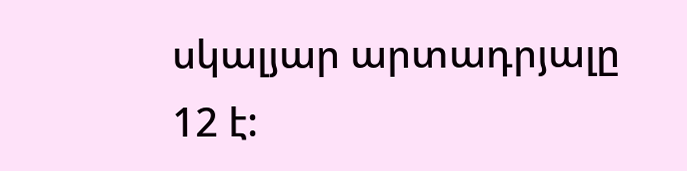սկալյար արտադրյալը 12 է: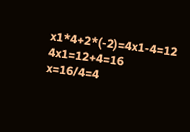x1*4+2*(-2)=4x1-4=12
4x1=12+4=16
x=16/4=4